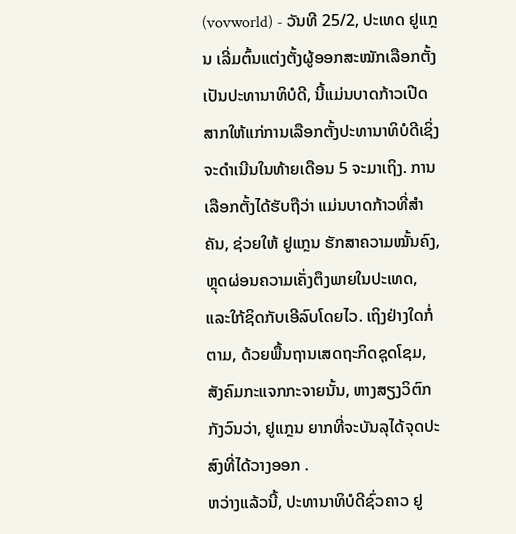(vovworld) - ວັນທີ 25/2, ປະເທດ ຢູແກຼນ ເລີ່ມຕົ້ນແຕ່ງຕັ້ງຜູ້ອອກສະໝັກເລືອກຕັ້ງເປັນປະທານາທິບໍດີ, ນີ້ແມ່ນບາດກ້າວເປີດສາກໃຫ້ແກ່ການເລືອກຕັ້ງປະທານາທິບໍດີເຊິ່ງຈະດຳເນີນໃນທ້າຍເດືອນ 5 ຈະມາເຖິງ. ການເລືອກຕັ້ງໄດ້ຮັບຖືວ່າ ແມ່ນບາດກ້າວທີ່ສຳຄັນ, ຊ່ວຍໃຫ້ ຢູແກຼນ ຮັກສາຄວາມໝັ້ນຄົງ, ຫຼຸດຜ່ອນຄວາມເຄັ່ງຕຶງພາຍໃນປະເທດ, ແລະໃກ້ຊິດກັບເອີລົບໂດຍໄວ. ເຖິງຢ່າງໃດກໍ່ຕາມ, ດ້ວຍພື້ນຖານເສດຖະກິດຊຸດໂຊມ, ສັງຄົມກະແຈກກະຈາຍນັ້ນ, ຫາງສຽງວິຕົກກັງວົນວ່າ, ຢູແກຼນ ຍາກທີ່ຈະບັນລຸໄດ້ຈຸດປະສົງທີ່ໄດ້ວາງອອກ .
ຫວ່າງແລ້ວນີ້, ປະທານາທິບໍດີຊົ່ວຄາວ ຢູ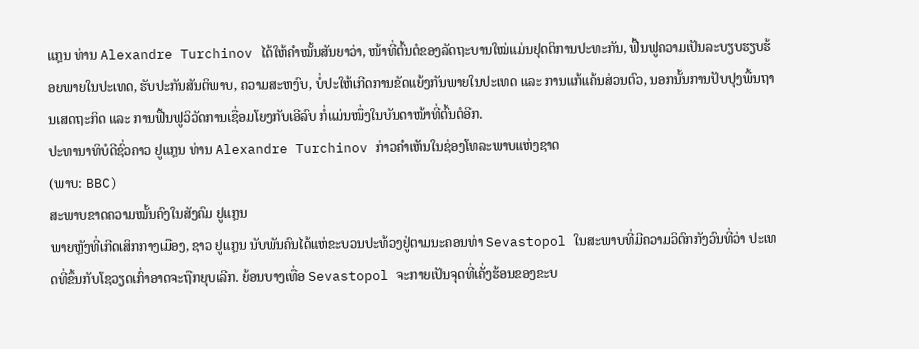ແກຼນ ທ່ານ Alexandre Turchinov ໄດ້ໃຫ້ຄຳໝັ້ນສັນຍາວ່າ, ໜ້າທີ່ຕົ້ນຕໍຂອງລັດຖະບານໃໝ່ແມ່ນຢຸດຕິການປະທະກັນ, ຟື້ນຟູຄວາມເປັນລະບຽບຮຽບຮ້ອຍພາຍໃນປະເທດ, ຮັບປະກັນສັນຕິພາບ, ຄວາມສະຫງົບ, ບໍ່ປະໃຫ້ເກີດການຂັດແຍ້ງກັນພາຍໃນປະເທດ ແລະ ການແກ້ແຄ້ນສ່ວນຕົວ, ນອກນັ້ນການປັບປຸງພື້ນຖານເສດຖະກິດ ແລະ ການຟື້ນຟູວິວັດການເຊື່ອມໂຍງກັບເອີລົບ ກໍ່ແມ່ນໜຶ່ງໃນບັນດາໜ້າທີ່ຕົ້ນຕໍອີກ.
ປະທານາທິບໍດີຊົ່ວຄາວ ຢູແກຼນ ທ່ານ Alexandre Turchinov ກ່າວຄຳເຫັນໃນຊ່ອງໂທລະພາບແຫ່ງຊາດ
(ພາບ: BBC)
ສະພາບຂາດຄວາມໝັ້ນຄົງໃນສັງຄົມ ຢູແກຼນ
ພາຍຫຼັງທີ່ເກີດເສິກກາງເມືອງ, ຊາວ ຢູແກຼນ ນັບພັນຄົນໄດ້ແຫ່ຂະບວນປະທ້ວງຢູ່ຕາມນະຄອນທ່າ Sevastopol ໃນສະພາບທີ່ມີຄວາມວິຕົກກັງວົນທີ່ວ່າ ປະເທດທີ່ຂຶ້ນກັບໂຊວຽດເກົ່າອາດຈະຖືກຍຸບເລີກ. ຍ້ອນບາງເທື່ອ Sevastopol ຈະກາຍເປັນຈຸດທີ່ເຄັ່ງຮ້ອນຂອງຂະບ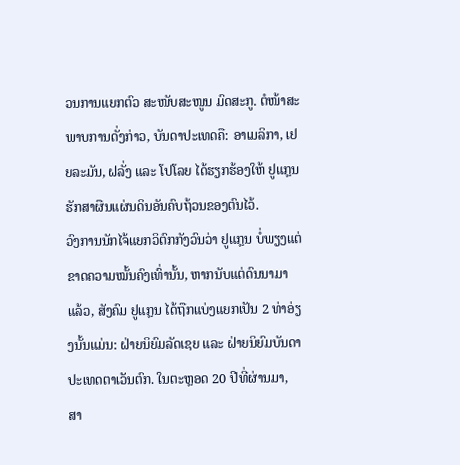ວນການແຍກຕົວ ສະໜັບສະໜູນ ມົດສະກູ. ຕໍໜ້າສະພາບການດັ່ງກ່າວ, ບັນດາປະເທດຄື: ອາເມລິກາ, ເຢຍລະມັນ, ຝລັ່ງ ແລະ ໂປໂລຍ ໄດ້ຮຽກຮ້ອງໃຫ້ ຢູແກຼນ ຮັກສາຜືນແຜ່ນດິນອັນຄົບຖ້ວນຂອງຕົນໄວ້.
ວົງການນັກໄຈ້ແຍກວິຕົກກັງວົນວ່າ ຢູແກຼນ ບໍ່ພຽງແຕ່ຂາດຄວາມໝັ້ນຄົງເທົ່ານັ້ນ, ຫາກນັບແຕ່ດົນນາມາແລ້ວ, ສັງຄົມ ຢູແກຼນ ໄດ້ຖືກແບ່ງແຍກເປັນ 2 ທ່າອ່ຽງນັ້ນແມ່ນ: ຝ່າຍນິຍົມລັດເຊຍ ແລະ ຝ່າຍນິຍົມບັນດາປະເທດຕາເວັນຕົກ. ໃນຕະຫຼອດ 20 ປີທີ່ຜ່ານມາ, ສາ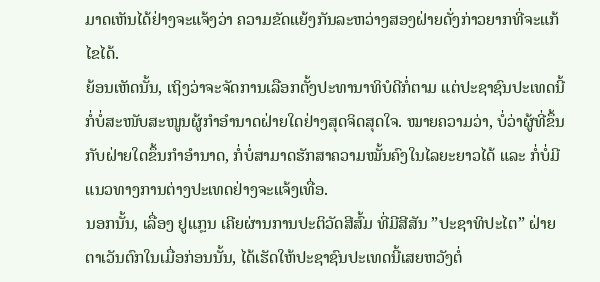ມາດເຫັນໄດ້ຢ່າງຈະແຈ້ງວ່າ ຄວາມຂັດແຍ້ງກັນລະຫວ່າງສອງຝ່າຍດັ່ງກ່າວຍາກທີ່ຈະແກ້ໄຂໄດ້.
ຍ້ອນເຫັດນັ້ນ, ເຖິງວ່າຈະຈັດການເລືອກຕັ້ງປະທານາທິບໍດີກໍ່ຕາມ ແຕ່ປະຊາຊົນປະເທດນີ້ກໍ່ບໍ່ສະໜັບສະໜູນຜູ້ກຳອຳນາດຝ່າຍໃດຢ່າງສຸດຈິດສຸດໃຈ. ໝາຍຄວາມວ່າ, ບໍ່ວ່າຜູ້ທີ່ຂຶ້ນກັບຝ່າຍໃດຂຶ້ນກຳອຳນາດ, ກໍ່ບໍ່ສາມາດຮັກສາຄວາມໝັ້ນຄົງໃນໄລຍະຍາວໄດ້ ແລະ ກໍ່ບໍ່ມີແນວທາງການຕ່າງປະເທດຢ່າງຈະແຈ້ງເທື່ອ.
ນອກນັ້ນ, ເລື່ອງ ຢູແກຼນ ເຄີຍຜ່ານການປະຕິວັດສີສົ້ມ ທີ່ມີສີສັນ ”ປະຊາທິປະໄຕ” ຝ່າຍຕາເວັນຕົກໃນເມື່ອກ່ອນນັ້ນ, ໄດ້ເຮັດໃຫ້ປະຊາຊົນປະເທດນີ້ເສຍຫວັງຕໍ່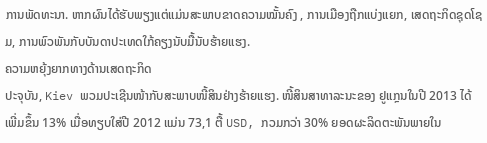ການພັດທະນາ. ຫາກຜົນໄດ້ຮັບພຽງແຕ່ແມ່ນສະພາບຂາດຄວາມໝັ້ນຄົງ , ການເມືອງຖືກແບ່ງແຍກ, ເສດຖະກິດຊຸດໂຊມ, ການພົວພັນກັບບັນດາປະເທດໃກ້ຄຽງນັບມື້ນັບຮ້າຍແຮງ.
ຄວາມຫຍຸ້ງຍາກທາງດ້ານເສດຖະກິດ
ປະຈຸບັນ, Kiev ພວມປະເຊີນໜ້າກັບສະພາບໜີ້ສິນຢ່າງຮ້າຍແຮງ. ໜີ້ສິນສາທາລະນະຂອງ ຢູແກຼນໃນປີ 2013 ໄດ້ເພີ່ມຂຶ້ນ 13% ເມື່ອທຽບໃສ່ປີ 2012 ແມ່ນ 73,1 ຕື້ USD, ກວມກວ່າ 30% ຍອດຜະລິດຕະພັນພາຍໃນ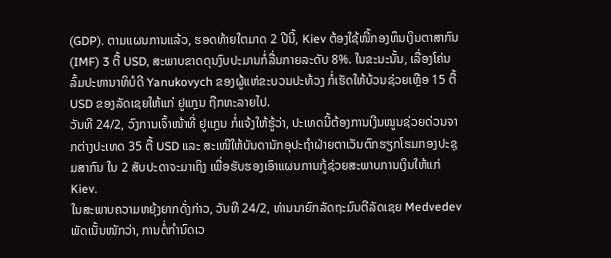(GDP). ຕາມແຜນການແລ້ວ, ຮອດທ້າຍໃຕມາດ 2 ປີນີ້, Kiev ຕ້ອງໃຊ້ໜີ້ກອງທຶນເງິນຕາສາກົນ (IMF) 3 ຕື້ USD, ສະພາບຂາດດຸນງົບປະມານກໍ່ລື່ນກາຍລະດັບ 8%. ໃນຂະນະນັ້ນ, ເລື່ອງໂຄ່ນລົ້ມປະທານາທິບໍດີ Yanukovych ຂອງຜູ້ແຫ່ຂະບວນປະທ້ວງ ກໍ່ເຮັດໃຫ້ບ້ວນຊ່ວຍເຫຼືອ 15 ຕື້ USD ຂອງລັດເຊຍໃຫ້ແກ່ ຢູແກຼນ ຖືກທະລາຍໄປ.
ວັນທີ 24/2, ວົງການເຈົ້າໜ້າທີ່ ຢູແກຼນ ກໍ່ແຈ້ງໃຫ້ຮູ້ວ່າ, ປະເທດນີ້ຕ້ອງການເງີນໜູນຊ່ວຍດ່ວນຈາກຕ່າງປະເທດ 35 ຕື້ USD ແລະ ສະເໜີໃຫ້ບັນດານັກອຸປະຖຳຝ່າຍຕາເວັນຕົກຮຽກໂຮມກອງປະຊຸມສາກົນ ໃນ 2 ສັບປະດາຈະມາເຖິງ ເພື່ອຮັບຮອງເອົາແຜນການກູ້ຊ່ວຍສະພາບການເງິນໃຫ້ແກ່ Kiev.
ໃນສະພາບຄວາມຫຍຸ້ງຍາກດັ່ງກ່າວ, ວັນທີ 24/2, ທ່ານນາຍົກລັດຖະມົນຕີລັດເຊຍ Medvedev ພັດເນັ້ນໜັກວ່າ, ການຕໍ່ກຳນົດເວ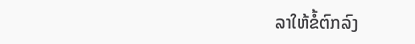ລາໃຫ້ຂໍ້ຕົກລົງ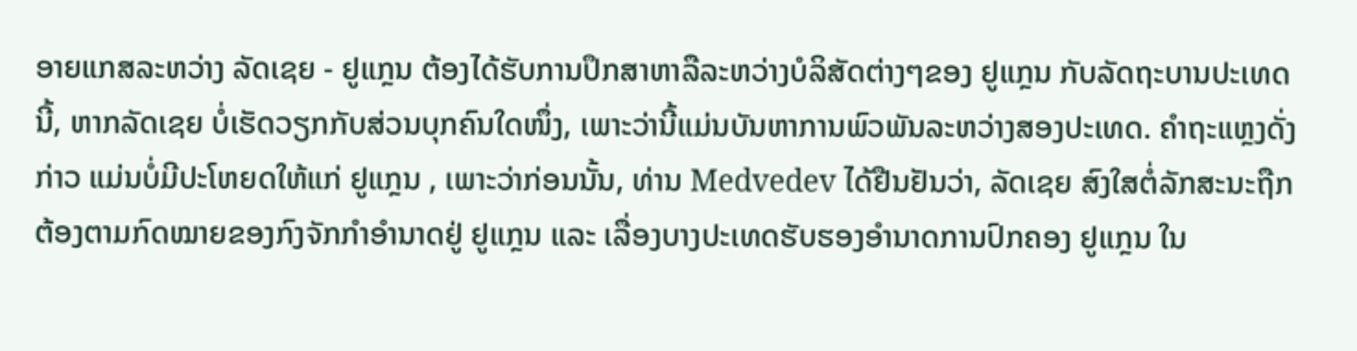ອາຍແກສລະຫວ່າງ ລັດເຊຍ - ຢູແກຼນ ຕ້ອງໄດ້ຮັບການປຶກສາຫາລືລະຫວ່າງບໍລິສັດຕ່າງໆຂອງ ຢູແກຼນ ກັບລັດຖະບານປະເທດນີ້, ຫາກລັດເຊຍ ບໍ່ເຮັດວຽກກັບສ່ວນບຸກຄົນໃດໜຶ່ງ, ເພາະວ່ານີ້ແມ່ນບັນຫາການພົວພັນລະຫວ່າງສອງປະເທດ. ຄຳຖະແຫຼງດັ່ງກ່າວ ແມ່ນບໍ່ມີປະໂຫຍດໃຫ້ແກ່ ຢູແກຼນ , ເພາະວ່າກ່ອນນັ້ນ, ທ່ານ Medvedev ໄດ້ຢືນຢັນວ່າ, ລັດເຊຍ ສົງໃສຕໍ່ລັກສະນະຖືກຕ້ອງຕາມກົດໝາຍຂອງກົງຈັກກຳອຳນາດຢູ່ ຢູແກຼນ ແລະ ເລື່ອງບາງປະເທດຮັບຮອງອຳນາດການປົກຄອງ ຢູແກຼນ ໃນ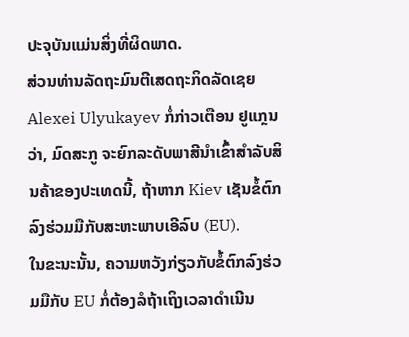ປະຈຸບັນແມ່ນສິ່ງທີ່ຜິດພາດ.
ສ່ວນທ່ານລັດຖະມົນຕີເສດຖະກິດລັດເຊຍ Alexei Ulyukayev ກໍ່ກ່າວເຕືອນ ຢູແກຼນ ວ່າ, ມົດສະກູ ຈະຍົກລະດັບພາສີນຳເຂົ້າສຳລັບສິນຄ້າຂອງປະເທດນີ້, ຖ້າຫາກ Kiev ເຊັນຂໍ້ຕົກລົງຮ່ວມມືກັບສະຫະພາບເອີລົບ (EU).
ໃນຂະນະນັ້ນ, ຄວາມຫວັງກ່ຽວກັບຂໍ້ຕົກລົງຮ່ວມມືກັບ EU ກໍ່ຕ້ອງລໍຖ້າເຖິງເວລາດຳເນີນ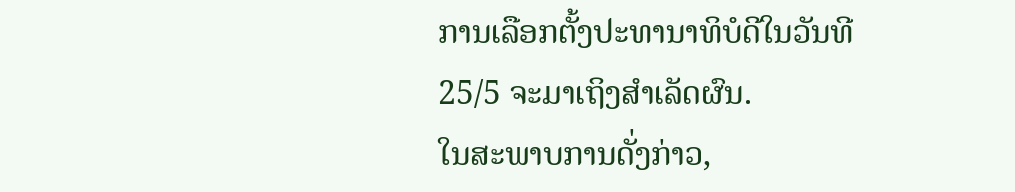ການເລືອກຕັ້ງປະທານາທິບໍດີໃນວັນທີ 25/5 ຈະມາເຖິງສຳເລັດຜົນ.
ໃນສະພາບການດັ່ງກ່າວ,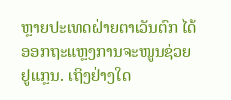ຫຼາຍປະເທດຝ່າຍຕາເວັນຕົກ ໄດ້ອອກຖະແຫຼງການຈະໜູນຊ່ວຍ ຢູແກຼນ. ເຖິງຢ່າງໃດ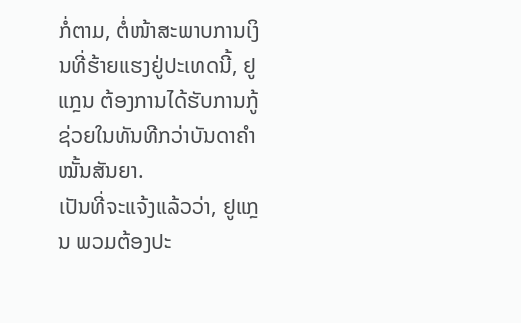ກໍ່ຕາມ, ຕໍ່ໜ້າສະພາບການເງິນທີ່ຮ້າຍແຮງຢູ່ປະເທດນີ້, ຢູແກຼນ ຕ້ອງການໄດ້ຮັບການກູ້ຊ່ວຍໃນທັນທີກວ່າບັນດາຄຳໝັ້ນສັນຍາ.
ເປັນທີ່ຈະແຈ້ງແລ້ວວ່າ, ຢູແກຼນ ພວມຕ້ອງປະ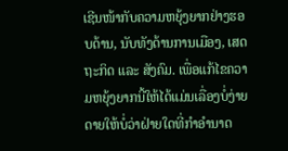ເຊີນໜ້າກັບຄວາມຫຍຸ້ງຍາກຢ່າງຮອບດ້ານ, ນັບທັງດ້ານການເມືອງ, ເສດຖະກິດ ແລະ ສັງຄົມ. ເພື່ອແກ້ໄຂຄວາມຫຍຸ້ງຍາກນີ້ໃຫ້ໄດ້ແມ່ນເລື່ອງບໍ່ງ່າຍດາຍໃຫ້ບໍ່ວ່າຝ່າຍໃດທີ່ກຳອຳນາດ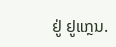ຢູ່ ຢູແກຼນ.